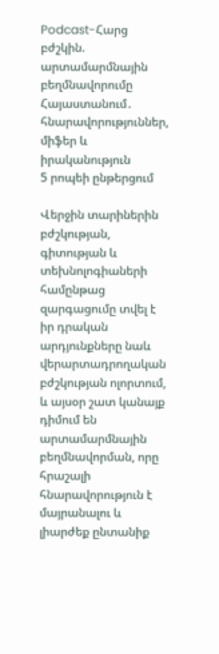Podcast-Հարց բժշկին. արտամարմնային բեղմնավորումը Հայաստանում․ հնարավորություններ, միֆեր և իրականություն
5 րոպեի ընթերցում

Վերջին տարիներին բժշկության, գիտության և տեխնոլոգիաների համընթաց զարգացումը տվել է իր դրական արդյունքները նաև վերարտադրողական բժշկության ոլորտում, և այսօր շատ կանայք դիմում են արտամարմնային բեղմնավորման, որը հրաշալի հնարավորություն է մայրանալու և լիարժեք ընտանիք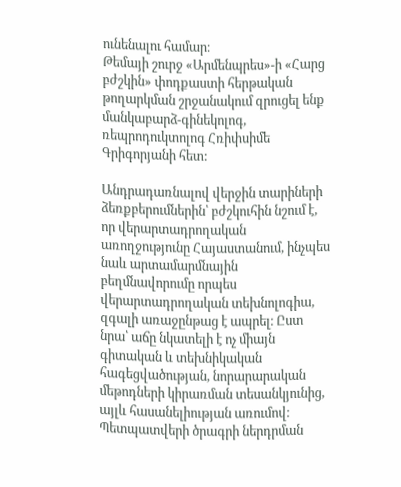ունենալու համար։
Թեմայի շուրջ «Արմենպրես»-ի «Հարց բժշկին» փոդքաստի հերթական թողարկման շրջանակում զրուցել ենք մանկաբարձ-գինեկոլոգ, ռեպրոդուկտոլոգ Հռիփսիմե Գրիգորյանի հետ:

Անդրադառնալով վերջին տարիների ձեռքբերումներին՝ բժշկուհին նշում է, որ վերարտադրողական առողջությունը Հայաստանում, ինչպես նաև արտամարմնային բեղմնավորումը որպես վերարտադրողական տեխնոլոգիա, զգալի առաջընթաց է ապրել։ Ըստ նրա՝ աճը նկատելի է ոչ միայն գիտական և տեխնիկական հագեցվածության, նորարարական մեթոդների կիրառման տեսանկյունից, այլև հասանելիության առումով։ Պետպատվերի ծրագրի ներդրման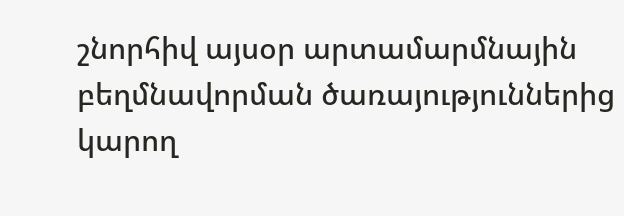շնորհիվ այսօր արտամարմնային բեղմնավորման ծառայություններից կարող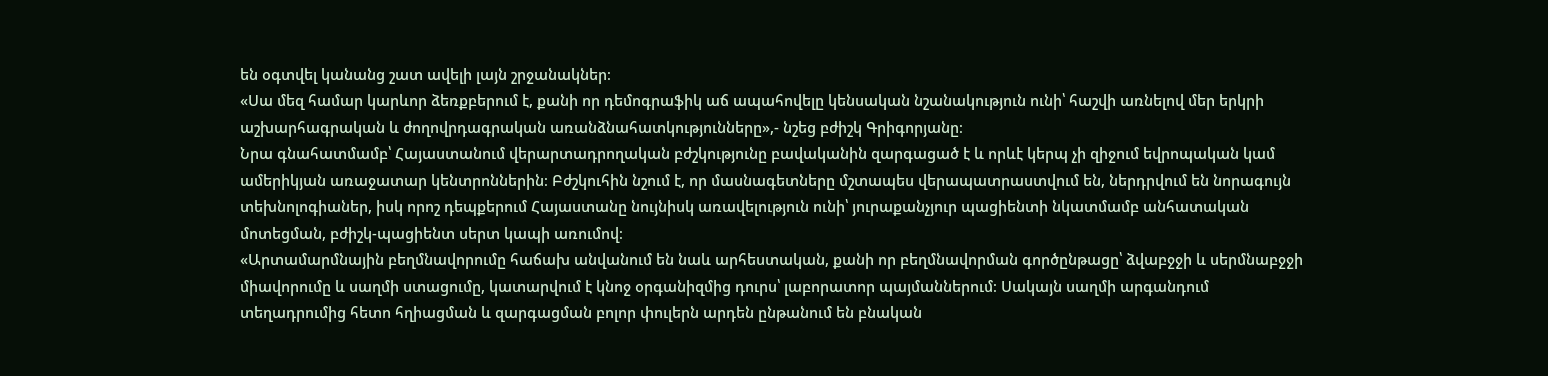են օգտվել կանանց շատ ավելի լայն շրջանակներ։
«Սա մեզ համար կարևոր ձեռքբերում է, քանի որ դեմոգրաֆիկ աճ ապահովելը կենսական նշանակություն ունի՝ հաշվի առնելով մեր երկրի աշխարհագրական և ժողովրդագրական առանձնահատկությունները»,- նշեց բժիշկ Գրիգորյանը։
Նրա գնահատմամբ՝ Հայաստանում վերարտադրողական բժշկությունը բավականին զարգացած է և որևէ կերպ չի զիջում եվրոպական կամ ամերիկյան առաջատար կենտրոններին։ Բժշկուհին նշում է, որ մասնագետները մշտապես վերապատրաստվում են, ներդրվում են նորագույն տեխնոլոգիաներ, իսկ որոշ դեպքերում Հայաստանը նույնիսկ առավելություն ունի՝ յուրաքանչյուր պացիենտի նկատմամբ անհատական մոտեցման, բժիշկ-պացիենտ սերտ կապի առումով։
«Արտամարմնային բեղմնավորումը հաճախ անվանում են նաև արհեստական, քանի որ բեղմնավորման գործընթացը՝ ձվաբջջի և սերմնաբջջի միավորումը և սաղմի ստացումը, կատարվում է կնոջ օրգանիզմից դուրս՝ լաբորատոր պայմաններում։ Սակայն սաղմի արգանդում տեղադրումից հետո հղիացման և զարգացման բոլոր փուլերն արդեն ընթանում են բնական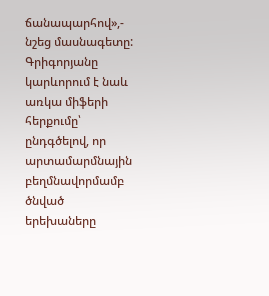ճանապարհով»,- նշեց մասնագետը:
Գրիգորյանը կարևորում է նաև առկա միֆերի հերքումը՝ ընդգծելով, որ արտամարմնային բեղմնավորմամբ ծնված երեխաները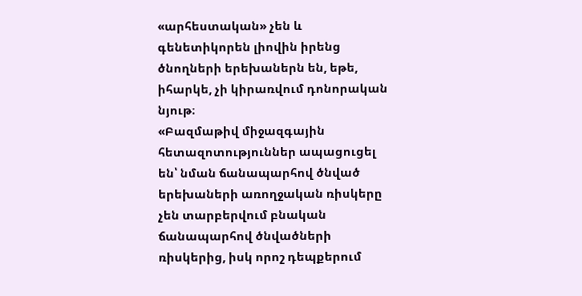«արհեստական» չեն և գենետիկորեն լիովին իրենց ծնողների երեխաներն են, եթե, իհարկե, չի կիրառվում դոնորական նյութ։
«Բազմաթիվ միջազգային հետազոտություններ ապացուցել են՝ նման ճանապարհով ծնված երեխաների առողջական ռիսկերը չեն տարբերվում բնական ճանապարհով ծնվածների ռիսկերից, իսկ որոշ դեպքերում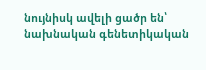նույնիսկ ավելի ցածր են՝ նախնական գենետիկական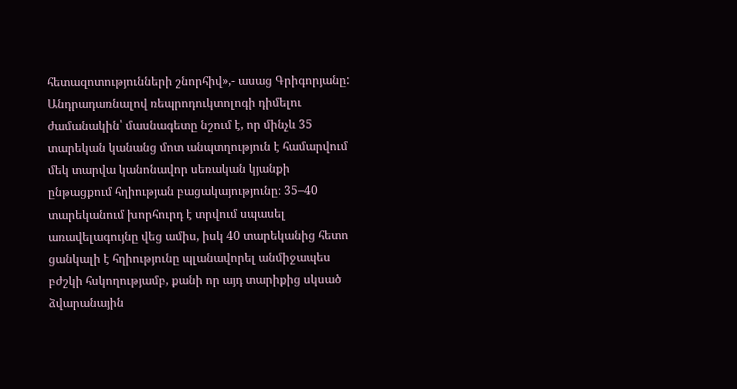հետազոտությունների շնորհիվ»,- ասաց Գրիգորյանը:
Անդրադառնալով ռեպրոդուկտոլոգի դիմելու ժամանակին՝ մասնագետը նշում է, որ մինչև 35 տարեկան կանանց մոտ անպտղություն է համարվում մեկ տարվա կանոնավոր սեռական կյանքի ընթացքում հղիության բացակայությունը։ 35–40 տարեկանում խորհուրդ է տրվում սպասել առավելագույնը վեց ամիս, իսկ 40 տարեկանից հետո ցանկալի է հղիությունը պլանավորել անմիջապես բժշկի հսկողությամբ, քանի որ այդ տարիքից սկսած ձվարանային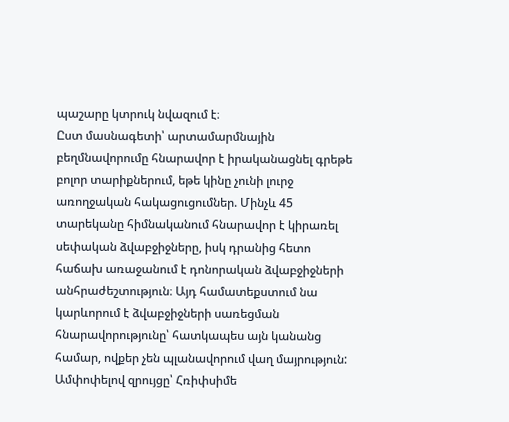պաշարը կտրուկ նվազում է։
Ըստ մասնագետի՝ արտամարմնային բեղմնավորումը հնարավոր է իրականացնել գրեթե բոլոր տարիքներում, եթե կինը չունի լուրջ առողջական հակացուցումներ. Մինչև 45 տարեկանը հիմնականում հնարավոր է կիրառել սեփական ձվաբջիջները, իսկ դրանից հետո հաճախ առաջանում է դոնորական ձվաբջիջների անհրաժեշտություն։ Այդ համատեքստում նա կարևորում է ձվաբջիջների սառեցման հնարավորությունը՝ հատկապես այն կանանց համար, ովքեր չեն պլանավորում վաղ մայրություն:
Ամփոփելով զրույցը՝ Հռիփսիմե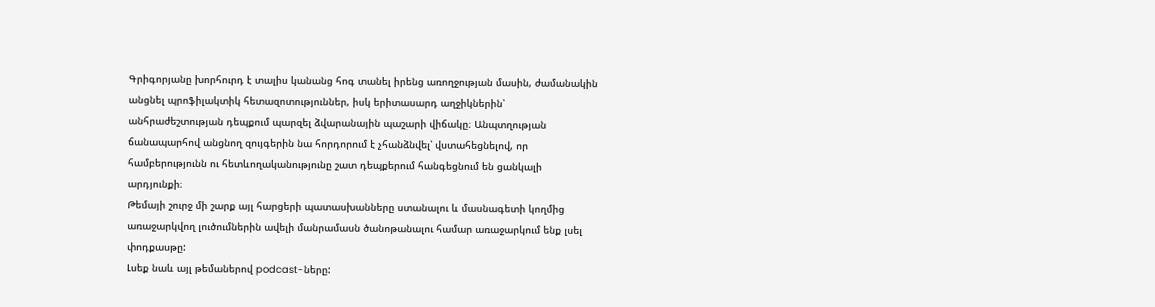Գրիգորյանը խորհուրդ է տալիս կանանց հոգ տանել իրենց առողջության մասին, ժամանակին անցնել պրոֆիլակտիկ հետազոտություններ, իսկ երիտասարդ աղջիկներին՝ անհրաժեշտության դեպքում պարզել ձվարանային պաշարի վիճակը։ Անպտղության ճանապարհով անցնող զույգերին նա հորդորում է չհանձնվել՝ վստահեցնելով, որ համբերությունն ու հետևողականությունը շատ դեպքերում հանգեցնում են ցանկալի արդյունքի։
Թեմայի շուրջ մի շարք այլ հարցերի պատասխանները ստանալու և մասնագետի կողմից առաջարկվող լուծումներին ավելի մանրամասն ծանոթանալու համար առաջարկում ենք լսել փոդքասթը:
Լսեք նաև այլ թեմաներով podcast-ները: